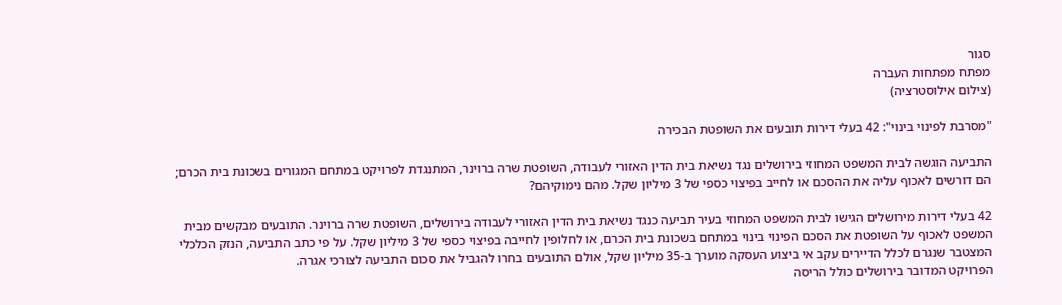סגור
מפתח מפתחות העברה
(צילום אילוסטרציה)

"מסרבת לפינוי בינוי": 42 בעלי דירות תובעים את השופטת הבכירה

התביעה הוגשה לבית המשפט המחוזי בירושלים נגד נשיאת בית הדין האזורי לעבודה, השופטת שרה ברוינר, המתנגדת לפרויקט במתחם המגורים בשכונת בית הכרם; הם דורשים לאכוף עליה את ההסכם או לחייב בפיצוי כספי של 3 מיליון שקל. מהם נימוקיהם?

42 בעלי דירות מירושלים הגישו לבית המשפט המחוזי בעיר תביעה כנגד נשיאת בית הדין האזורי לעבודה בירושלים, השופטת שרה ברוינר. התובעים מבקשים מבית המשפט לאכוף על השופטת את הסכם הפינוי בינוי במתחם בשכונת בית הכרם, או לחלופין לחייבה בפיצוי כספי של 3 מיליון שקל. על פי כתב התביעה, הנזק הכלכלי המצטבר שנגרם לכלל הדיירים עקב אי ביצוע העסקה מוערך ב-35 מיליון שקל, אולם התובעים בחרו להגביל את סכום התביעה לצורכי אגרה.
הפרויקט המדובר בירושלים כולל הריסה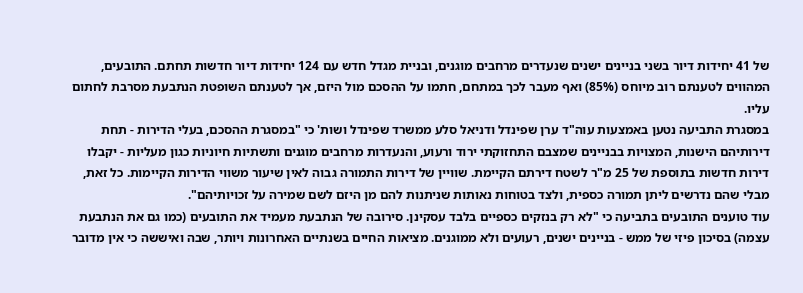של 41 יחידות דיור בשני בניינים ישנים שנעדרים מרחבים מוגנים, ובניית מגדל חדש עם 124 יחידות דיור חדשות תחתם. התובעים, המהווים לטענתם רוב מיוחס (85%) ואף מעבר לכך במתחם, חתמו על ההסכם מול היזם, אך לטענתם השופטת הנתבעת מסרבת לחתום עליו.
במסגרת התביעה נטען באמצעות עוה"ד ערן שפינדל ודניאל סלע ממשרד שפינדל ושות' כי "במסגרת ההסכם, בעלי הדירות - תחת דירותיהם הישנות, המצויות בבניינים שמצבם התחזוקתי ירוד ורעוע, והנעדרות מרחבים מוגנים ותשתיות חיוניות כגון מעליות - יקבלו דירות חדשות בתוספת של 25 מ"ר לשטח דירתם הקיימת. שוויין של דירות התמורה גבוה לאין שיעור משווי הדירות הקיימות. כל זאת, מבלי שהם נדרשים ליתן תמורה כספית, ולצד בטוחות נאותות שניתנות להם מן היזם לשם שמירה על זכויותיהם".
עוד טוענים התובעים בתביעה כי "לא רק בנזקים כספיים בלבד עסקינן. סירובה של הנתבעת מעמיד את התובעים (כמו גם את הנתבעת עצמה) בסיכון פיזי של ממש - בניינים ישנים, רעועים ולא ממוגנים. מציאות החיים בשנתיים האחרונות ויותר, שבה ואיששה כי אין מדובר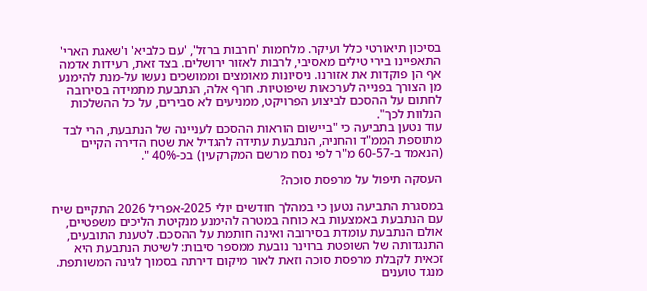בסיכון תיאורטי כלל ועיקר. מלחמות 'חרבות ברזל', 'עם כלביא' ו'שאגת הארי' התאפיינו בירי טילים מאסיבי, לרבות לאזור ירושלים. בצד זאת, רעידות אדמה אף הן פוקדות את אזורנו. ניסיונות מאומצים וממושכים נעשו על-מנת להימנע מן הצורך בפנייה לערכאות שיפוטיות. חרף אלה, הנתבעת מתמידה בסירובה לחתום על ההסכם לביצוע הפרויקט, ממניעים לא סבירים, על כל ההשלכות הנלוות לכך".
עוד נטען בתביעה כי "ביישום הוראות ההסכם לעניינה של הנתבעת, הרי לבד מתוספת הממ"ד והחניה, הנתבעת עתידה להגדיל את שטח הדירה הקיים (הנאמד ב-60-57 מ"ר לפי נסח מרשם המקרקעין) בכ-40% ".

העסקה תיפול על מרפסת סוכה?

במסגרת התביעה נטען כי במהלך חודשים יולי 2025-אפריל 2026 התקיים שיח עם הנתבעת באמצעות בא כוחה במטרה להימנע מנקיטת הליכים משפטיים, אולם הנתבעת עומדת בסירובה ואינה חותמת על ההסכם. לטענת התובעים, התנגדותה של השופטת ברוינר נובעת ממספר סיבות: לשיטת הנתבעת היא זכאית לקבלת מרפסת סוכה וזאת לאור מיקום דירתה בסמוך לגינה המשותפת. מנגד טוענים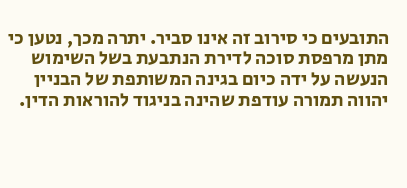התובעים כי סירוב זה אינו סביר. יתרה מכך, נטען כי מתן מרפסת סוכה לדירת הנתבעת בשל השימוש הנעשה על ידה כיום בגינה המשותפת של הבניין יהווה תמורה עודפת שהינה בניגוד להוראות הדין.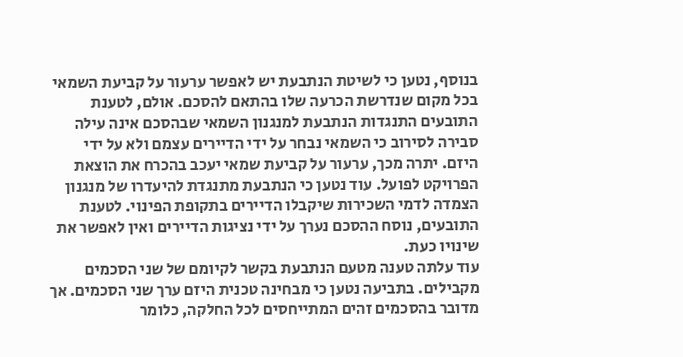בנוסף, נטען כי לשיטת הנתבעת יש לאפשר ערעור על קביעת השמאי בכל מקום שנדרשת הכרעה שלו בהתאם להסכם. אולם, לטענת התובעים התנגדות הנתבעת למנגנון השמאי שבהסכם אינה עילה סבירה לסירוב כי השמאי נבחר על ידי הדיירים עצמם ולא על ידי היזם. יתרה מכך, ערעור על קביעת שמאי יעכב בהכרח את הוצאת הפרויקט לפועל. עוד נטען כי הנתבעת מתנגדת להיעדרו של מנגנון הצמדה לדמי השכירות שיקבלו הדיירים בתקופת הפינוי. לטענת התובעים, נוסח ההסכם נערך על ידי נציגות הדיירים ואין לאפשר את שינויו כעת.
עוד עלתה טענה מטעם הנתבעת בקשר לקיומם של שני הסכמים מקבילים. בתביעה נטען כי מבחינה טכנית היזם ערך שני הסכמים. אך מדובר בהסכמים זהים המתייחסים לכל החלקה, כלומר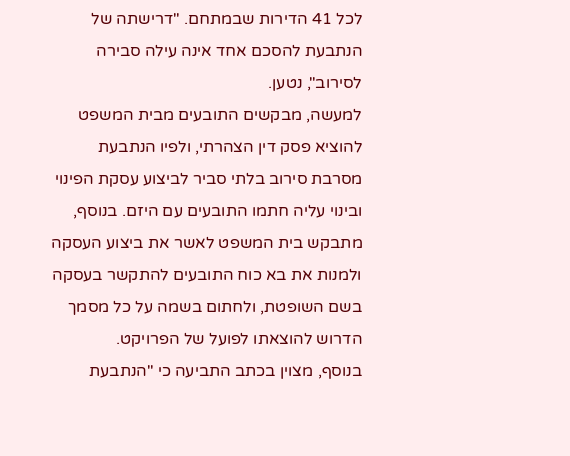לכל 41 הדירות שבמתחם. "דרישתה של הנתבעת להסכם אחד אינה עילה סבירה לסירוב", נטען.
למעשה, מבקשים התובעים מבית המשפט להוציא פסק דין הצהרתי, ולפיו הנתבעת מסרבת סירוב בלתי סביר לביצוע עסקת הפינוי ובינוי עליה חתמו התובעים עם היזם. בנוסף, מתבקש בית המשפט לאשר את ביצוע העסקה ולמנות את בא כוח התובעים להתקשר בעסקה בשם השופטת, ולחתום בשמה על כל מסמך הדרוש להוצאתו לפועל של הפרויקט.
בנוסף, מצוין בכתב התביעה כי "הנתבעת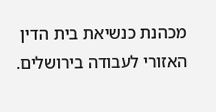מכהנת כנשיאת בית הדין האזורי לעבודה בירושלים.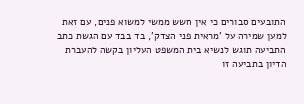התובעים סבורים כי אין חשש ממשי למשוא פנים, עם זאת למען שמירה על 'מראית פני הצדק', בד בבד עם הגשת כתב התביעה תוגש לנשיא בית המשפט העליון בקשה להעברת הדיון בתביעה זו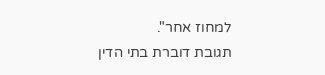למחוז אחר".
תגובת דוברת בתי הדין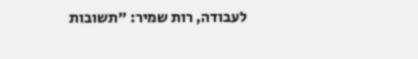לעבודה, רות שמיר: "תשובות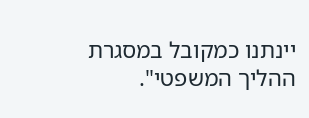יינתנו כמקובל במסגרת ההליך המשפטי".